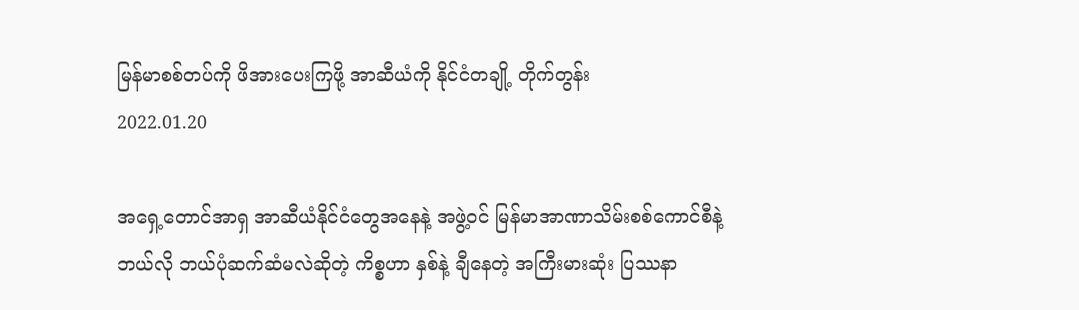မြန်မာစစ်တပ်ကို ဖိအားပေးကြဖို့ အာဆီယံကို နိုင်ငံတချို့ တိုက်တွန်း
2022.01.20

အရှေ့တောင်အာရှ အာဆီယံနိုင်ငံတွေအနေနဲ့ အဖွဲ့ဝင် မြန်မာအာဏာသိမ်းစစ်ကောင်စီနဲ့ ဘယ်လို ဘယ်ပုံဆက်ဆံမလဲဆိုတဲ့ ကိစ္စဟာ နှစ်နဲ့ ချီနေတဲ့ အကြီးမားဆုံး ပြဿနာ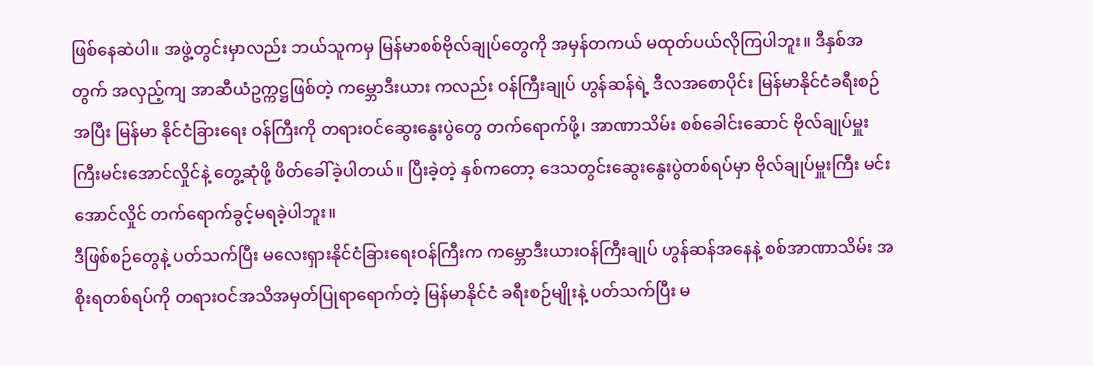ဖြစ်နေဆဲပါ။ အဖွဲ့တွင်းမှာလည်း ဘယ်သူကမှ မြန်မာစစ်ဗိုလ်ချုပ်တွေကို အမှန်တကယ် မထုတ်ပယ်လိုကြပါဘူး။ ဒီနှစ်အတွက် အလှည့်ကျ အာဆီယံဥက္ကဋ္ဌဖြစ်တဲ့ ကမ္ဘောဒီးယား ကလည်း ဝန်ကြီးချုပ် ဟွန်ဆန်ရဲ့ ဒီလအစောပိုင်း မြန်မာနိုင်ငံခရီးစဉ်အပြီး မြန်မာ နိုင်ငံခြားရေး ဝန်ကြီးကို တရားဝင်ဆွေးနွေးပွဲတွေ တက်ရောက်ဖို့၊ အာဏာသိမ်း စစ်ခေါင်းဆောင် ဗိုလ်ချုပ်မှူးကြီးမင်းအောင်လှိုင်နဲ့ တွေ့ဆုံဖို့ ဖိတ်ခေါ်ခဲ့ပါတယ်။ ပြီးခဲ့တဲ့ နှစ်ကတော့ ဒေသတွင်းဆွေးနွေးပွဲတစ်ရပ်မှာ ဗိုလ်ချုပ်မှူးကြီး မင်းအောင်လှိုင် တက်ရောက်ခွင့်မရခဲ့ပါဘူး။
ဒီဖြစ်စဉ်တွေနဲ့ ပတ်သက်ပြီး မလေးရှားနိုင်ငံခြားရေးဝန်ကြီးက ကမ္ဘောဒီးယားဝန်ကြီးချုပ် ဟွန်ဆန်အနေနဲ့ စစ်အာဏာသိမ်း အစိုးရတစ်ရပ်ကို တရားဝင်အသိအမှတ်ပြုရာရောက်တဲ့ မြန်မာနိုင်ငံ ခရီးစဉ်မျိုးနဲ့ ပတ်သက်ပြီး မ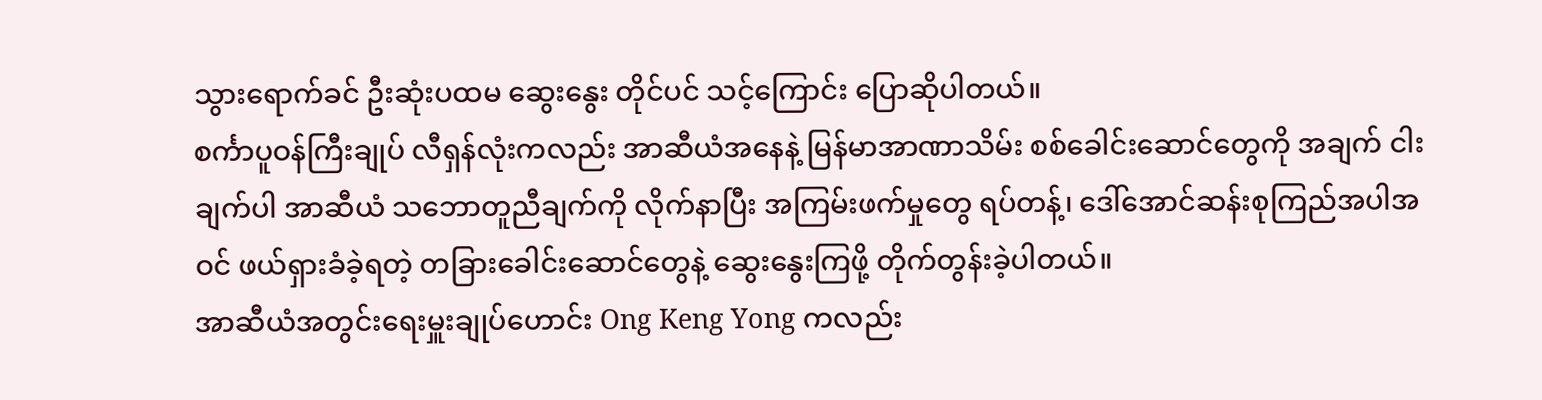သွားရောက်ခင် ဦးဆုံးပထမ ဆွေးနွေး တိုင်ပင် သင့်ကြောင်း ပြောဆိုပါတယ်။
စင်္ကာပူဝန်ကြီးချုပ် လီရှန်လုံးကလည်း အာဆီယံအနေနဲ့ မြန်မာအာဏာသိမ်း စစ်ခေါင်းဆောင်တွေကို အချက် ငါးချက်ပါ အာဆီယံ သဘောတူညီချက်ကို လိုက်နာပြီး အကြမ်းဖက်မှုတွေ ရပ်တန့်၊ ဒေါ်အောင်ဆန်းစုကြည်အပါအဝင် ဖယ်ရှားခံခဲ့ရတဲ့ တခြားခေါင်းဆောင်တွေနဲ့ ဆွေးနွေးကြဖို့ တိုက်တွန်းခဲ့ပါတယ်။
အာဆီယံအတွင်းရေးမှူးချုပ်ဟောင်း Ong Keng Yong ကလည်း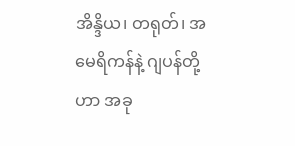အိန္ဒိယ၊ တရုတ်၊ အမေရိကန်နဲ့ ဂျပန်တို့ဟာ အခု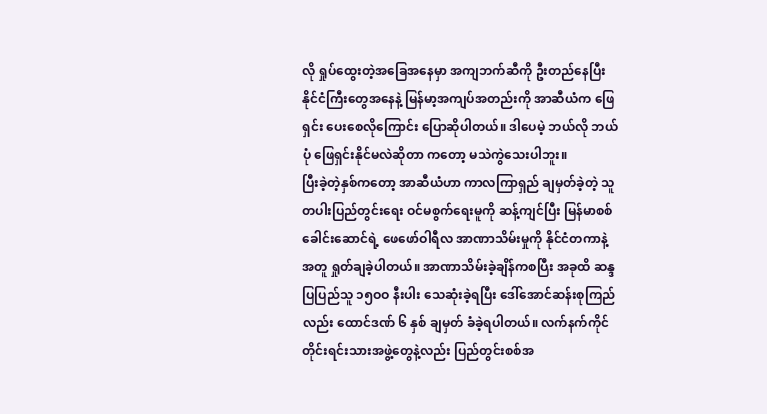လို ရှုပ်ထွေးတဲ့အခြေအနေမှာ အကျဘက်ဆီကို ဦးတည်နေပြီး နိုင်ငံကြီးတွေအနေနဲ့ မြန်မာ့အကျပ်အတည်းကို အာဆီယံက ဖြေရှင်း ပေးစေလိုကြောင်း ပြောဆိုပါတယ်။ ဒါပေမဲ့ ဘယ်လို ဘယ်ပုံ ဖြေရှင်းနိုင်မလဲဆိုတာ ကတော့ မသဲကွဲသေးပါဘူး။
ပြီးခဲ့တဲ့နှစ်ကတော့ အာဆီယံဟာ ကာလကြာရှည် ချမှတ်ခဲ့တဲ့ သူတပါးပြည်တွင်းရေး ဝင်မစွက်ရေးမူကို ဆန့်ကျင်ပြီး မြန်မာစစ်ခေါင်းဆောင်ရဲ့ ဖေဖော်ဝါရီလ အာဏာသိမ်းမှုကို နိုင်ငံတကာနဲ့အတူ ရှုတ်ချခဲ့ပါတယ်။ အာဏာသိမ်းခဲ့ချိန်ကစပြီး အခုထိ ဆန္ဒပြပြည်သူ ၁၅ဝဝ နီးပါး သေဆုံးခဲ့ရပြီး ဒေါ်အောင်ဆန်းစုကြည်လည်း ထောင်ဒဏ် ၆ နှစ် ချမှတ် ခံခဲ့ရပါတယ်။ လက်နက်ကိုင်တိုင်းရင်းသားအဖွဲ့တွေနဲ့လည်း ပြည်တွင်းစစ်အ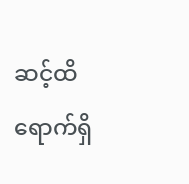ဆင့်ထိ ရောက်ရှိ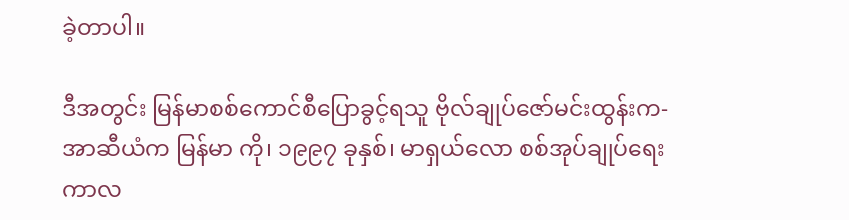ခဲ့တာပါ။

ဒီအတွင်း မြန်မာစစ်ကောင်စီပြောခွင့်ရသူ ဗိုလ်ချုပ်ဇော်မင်းထွန်းက- အာဆီယံက မြန်မာ ကို၊ ၁၉၉၇ ခုနှစ်၊ မာရှယ်လော စစ်အုပ်ချုပ်ရေး ကာလ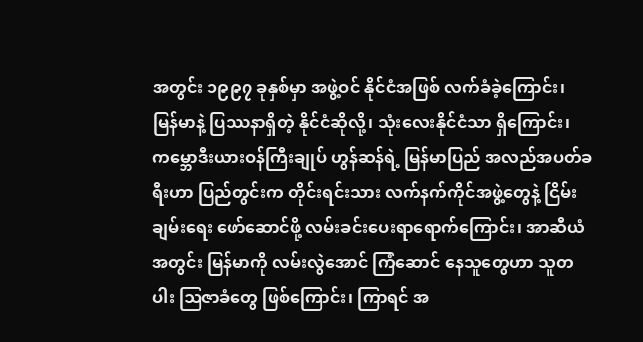အတွင်း ၁၉၉၇ ခုနှစ်မှာ အဖွဲ့ဝင် နိုင်ငံအဖြစ် လက်ခံခဲ့ကြောင်း၊ မြန်မာနဲ့ ပြဿနာရှိတဲ့ နိုင်ငံဆိုလို့၊ သုံးလေးနိုင်ငံသာ ရှိကြောင်း၊ ကမ္ဘောဒီးယားဝန်ကြီးချုပ် ဟွန်ဆန်ရဲ့ မြန်မာပြည် အလည်အပတ်ခရီးဟာ ပြည်တွင်းက တိုင်းရင်းသား လက်နက်ကိုင်အဖွဲ့တွေနဲ့ ငြိမ်းချမ်းရေး ဖော်ဆောင်ဖို့ လမ်းခင်းပေးရာရောက်ကြောင်း၊ အာဆီယံအတွင်း မြန်မာကို လမ်းလွဲအောင် ကြံဆောင် နေသူတွေဟာ သူတပါး ဩဇာခံတွေ ဖြစ်ကြောင်း၊ ကြာရင် အ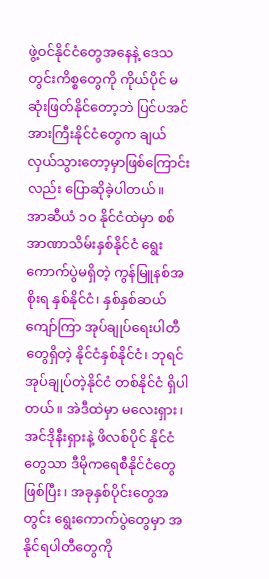ဖွဲ့ဝင်နိုင်ငံတွေအနေနဲ့ ဒေသတွင်းကိစ္စတွေကို ကိုယ်ပိုင် မဆုံးဖြတ်နိုင်တော့ဘဲ ပြင်ပအင်အားကြီးနိုင်ငံတွေက ချယ်လှယ်သွားတော့မှာဖြစ်ကြောင်းလည်း ပြောဆိုခဲ့ပါတယ်။
အာဆီယံ ၁ဝ နိုင်ငံထဲမှာ စစ်အာဏာသိမ်းနှစ်နိုင်ငံ ရွေးကောက်ပွဲမရှိတဲ့ ကွန်မြူနစ်အစိုးရ နှစ်နိုင်ငံ၊ နှစ်နှစ်ဆယ်ကျော်ကြာ အုပ်ချုပ်ရေးပါတီတွေရှိတဲ့ နိုင်ငံနှစ်နိုင်ငံ၊ ဘုရင် အုပ်ချုပ်တဲ့နိုင်ငံ တစ်နိုင်ငံ ရှိပါတယ်။ အဲဒီထဲမှာ မလေးရှား၊ အင်ဒိုနီးရှားနဲ့ ဖိလစ်ပိုင် နိုင်ငံတွေသာ ဒီမိုကရေစီနိုင်ငံတွေ ဖြစ်ပြီး၊ အခုနှစ်ပိုင်းတွေအတွင်း ရွေးကောက်ပွဲတွေမှာ အနိုင်ရပါတီတွေကို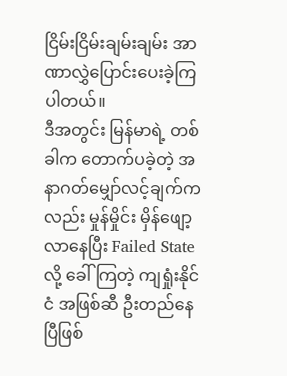ငြိမ်းငြိမ်းချမ်းချမ်း အာဏာလွှဲပြောင်းပေးခဲ့ကြပါတယ်။
ဒီအတွင်း မြန်မာရဲ့ တစ်ခါက တောက်ပခဲ့တဲ့ အနာဂတ်မျှော်လင့်ချက်ကလည်း မှုန်မှိုင်း မှိန်ဖျော့လာနေပြီး Failed State လို့ ခေါ်ကြတဲ့ ကျရှုံးနိုင်ငံ အဖြစ်ဆီ ဦးတည်နေပြီဖြစ်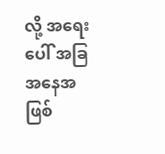လို့ အရေးပေါ် အခြအနေအဖြစ်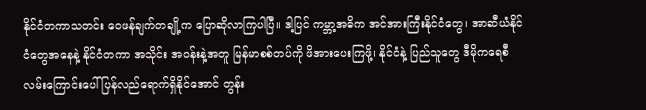နိုင်ငံတကာသတင်း ဝေဖန်ချက်တချို့က ပြောဆိုလာကြပါပြီ။ ဒါ့ပြင် ကမ္ဘာ့အဓိက အင်အားကြီးနိုင်ငံတွေ၊ အာဆီယံနိုင်ငံတွေအနေနဲ့ နိုင်ငံတကာ အသိုင်း အဝန်းနဲ့အတူ မြန်မာစစ်တပ်ကို ဖိအားပေးကြဖို့၊ နိုင်ငံနဲ့ ပြည်သူတွေ ဒီမိုကရေစီ လမ်းကြောင်းပေါ် ပြန်လည်ရောက်ရှိနိုင်အောင် တွန်း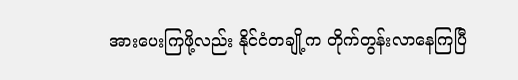အားပေးကြဖို့လည်း နိုင်ငံတချို့က တိုက်တွန်းလာနေကြပြီ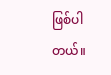ဖြစ်ပါတယ်။